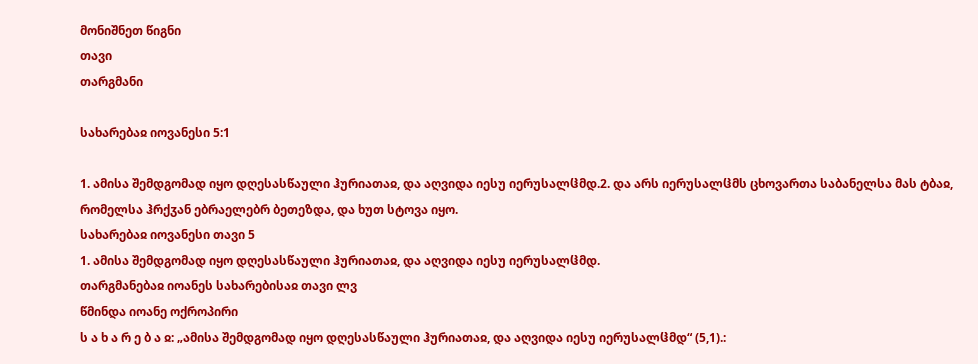მონიშნეთ წიგნი
თავი
თარგმანი

სახარებაჲ იოვანესი 5:1

1. ამისა შემდგომად იყო დღესასწაული ჰურიათაჲ, და აღვიდა იესუ იერუსალჱმდ.2. და არს იერუსალჱმს ცხოვართა საბანელსა მას ტბაჲ, რომელსა ჰრქჳან ებრაელებრ ბეთეზდა, და ხუთ სტოვა იყო.
სახარებაჲ იოვანესი თავი 5
1. ამისა შემდგომად იყო დღესასწაული ჰურიათაჲ, და აღვიდა იესუ იერუსალჱმდ.
თარგმანებაჲ იოანეს სახარებისაჲ თავი ლვ
წმინდა იოანე ოქროპირი
ს ა ხ ა რ ე ბ ა ჲ: „ამისა შემდგომად იყო დღესასწაული ჰურიათაჲ, და აღვიდა იესუ იერუსალჱმდ“ (5,1).: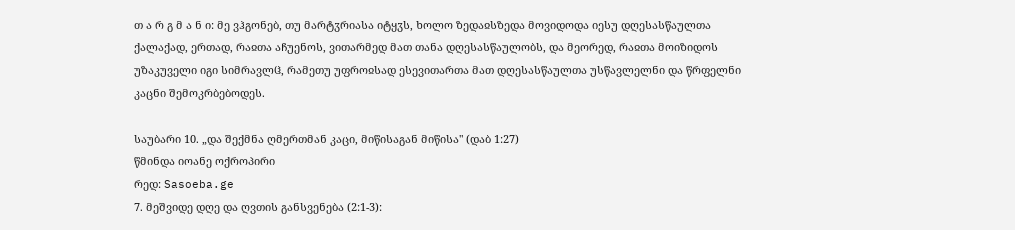თ ა რ გ მ ა ნ ი: მე ვჰგონებ, თუ მარტჳრიასა იტყჳს, ხოლო ზედაჲსზედა მოვიდოდა იესუ დღესასწაულთა ქალაქად, ერთად, რაჲთა აჩუენოს, ვითარმედ მათ თანა დღესასწაულობს, და მეორედ, რაჲთა მოიზიდოს უზაკუველი იგი სიმრავლჱ, რამეთუ უფროჲსად ესევითართა მათ დღესასწაულთა უსწავლელნი და წრფელნი კაცნი შემოკრბებოდეს.

საუბარი 10. „და შექმნა ღმერთმან კაცი, მიწისაგან მიწისა" (დაბ 1:27)
წმინდა იოანე ოქროპირი
რედ: Sasoeba.ge
7. მეშვიდე დღე და ღვთის განსვენება (2:1-3):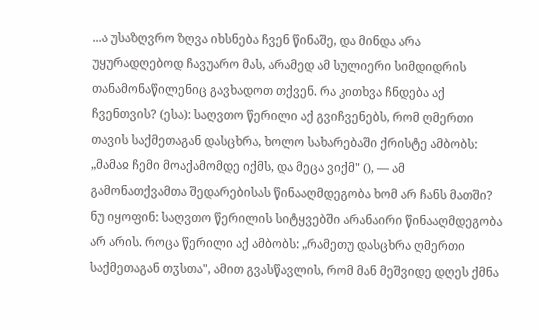...ა უსაზღვრო ზღვა იხსნება ჩვენ წინაშე, და მინდა არა უყურადღებოდ ჩავუარო მას, არამედ ამ სულიერი სიმდიდრის თანამონაწილენიც გავხადოთ თქვენ. რა კითხვა ჩნდება აქ ჩვენთვის? (ესა): საღვთო წერილი აქ გვიჩვენებს, რომ ღმერთი თავის საქმეთაგან დასცხრა, ხოლო სახარებაში ქრისტე ამბობს: „მამაჲ ჩემი მოაქამომდე იქმს, და მეცა ვიქმ" (), — ამ გამონათქვამთა შედარებისას წინააღმდეგობა ხომ არ ჩანს მათში? ნუ იყოფინ: საღვთო წერილის სიტყვებში არანაირი წინააღმდეგობა არ არის. როცა წერილი აქ ამბობს: „რამეთუ დასცხრა ღმერთი საქმეთაგან თჳსთა", ამით გვასწავლის, რომ მან მეშვიდე დღეს ქმნა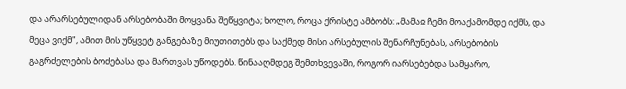და არარსებულიდან არსებობაში მოყვანა შეწყვიტა; ხოლო, როცა ქრისტე ამბობს: „მამაჲ ჩემი მოაქამომდე იქმს, და მეცა ვიქმ", ამით მის უწყვეტ განგებაზე მიუთითებს და საქმედ მისი არსებულის შენარჩუნებას, არსებობის გაგრძელების ბოძებასა და მართვას უწოდებს. წინააღმდეგ შემთხვევაში, როგორ იარსებებდა სამყარო,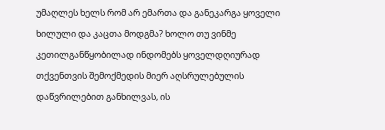უმაღლეს ხელს რომ არ ემართა და განეკარგა ყოველი ხილული და კაცთა მოდგმა? ხოლო თუ ვინმე კეთილგანწყობილად ინდომებს ყოველდღიურად თქვენთვის შემოქმედის მიერ აღსრულებულის დაწვრილებით განხილვას, ის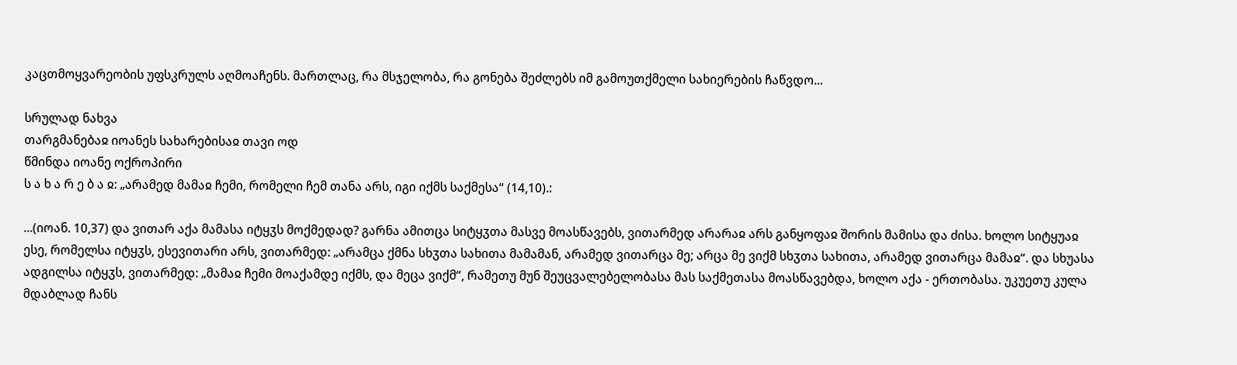კაცთმოყვარეობის უფსკრულს აღმოაჩენს. მართლაც, რა მსჯელობა, რა გონება შეძლებს იმ გამოუთქმელი სახიერების ჩაწვდო...

სრულად ნახვა
თარგმანებაჲ იოანეს სახარებისაჲ თავი ოდ
წმინდა იოანე ოქროპირი
ს ა ხ ა რ ე ბ ა ჲ: „არამედ მამაჲ ჩემი, რომელი ჩემ თანა არს, იგი იქმს საქმესა“ (14,10).:

...(იოან. 10,37) და ვითარ აქა მამასა იტყჳს მოქმედად? გარნა ამითცა სიტყჳთა მასვე მოასწავებს, ვითარმედ არარაჲ არს განყოფაჲ შორის მამისა და ძისა. ხოლო სიტყუაჲ ესე, რომელსა იტყჳს, ესევითარი არს, ვითარმედ: „არამცა ქმნა სხჳთა სახითა მამამან, არამედ ვითარცა მე; არცა მე ვიქმ სხჳთა სახითა, არამედ ვითარცა მამაჲ“. და სხუასა ადგილსა იტყჳს, ვითარმედ: „მამაჲ ჩემი მოაქამდე იქმს, და მეცა ვიქმ“, რამეთუ მუნ შეუცვალებელობასა მას საქმეთასა მოასწავებდა, ხოლო აქა - ერთობასა. უკუეთუ კულა მდაბლად ჩანს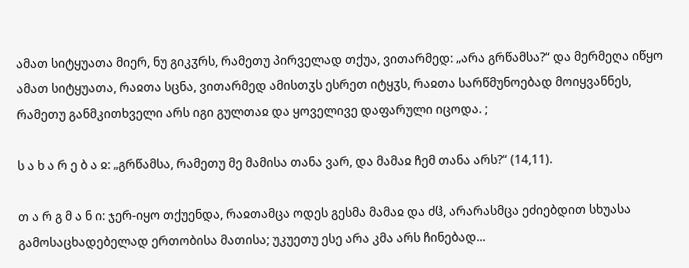ამათ სიტყუათა მიერ, ნუ გიკჳრს, რამეთუ პირველად თქუა, ვითარმედ: „არა გრწამსა?“ და მერმეღა იწყო ამათ სიტყუათა, რაჲთა სცნა, ვითარმედ ამისთჳს ესრეთ იტყჳს, რაჲთა სარწმუნოებად მოიყვანნეს, რამეთუ განმკითხველი არს იგი გულთაჲ და ყოველივე დაფარული იცოდა. ;

ს ა ხ ა რ ე ბ ა ჲ: „გრწამსა, რამეთუ მე მამისა თანა ვარ, და მამაჲ ჩემ თანა არს?“ (14,11).

თ ა რ გ მ ა ნ ი: ჯერ-იყო თქუენდა, რაჲთამცა ოდეს გესმა მამაჲ და ძჱ, არარასმცა ეძიებდით სხუასა გამოსაცხადებელად ერთობისა მათისა; უკუეთუ ესე არა კმა არს ჩინებად...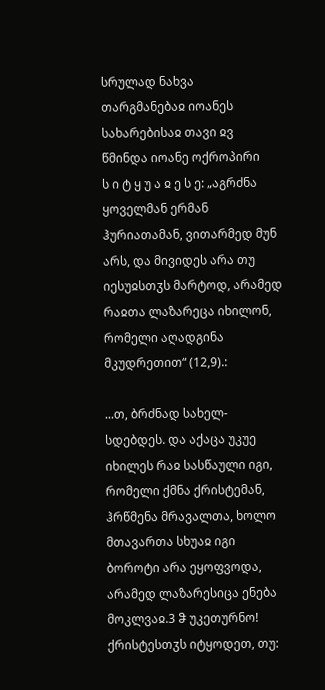სრულად ნახვა
თარგმანებაჲ იოანეს სახარებისაჲ თავი ჲვ
წმინდა იოანე ოქროპირი
ს ი ტ ყ უ ა ჲ ე ს ე: „აგრძნა ყოველმან ერმან ჰურიათამან, ვითარმედ მუნ არს, და მივიდეს არა თუ იესუჲსთჳს მარტოდ, არამედ რაჲთა ლაზარეცა იხილონ, რომელი აღადგინა მკუდრეთით“ (12,9).:

...თ, ბრძნად სახელ-სდებდეს. და აქაცა უკუე იხილეს რაჲ სასწაული იგი, რომელი ქმნა ქრისტემან, ჰრწმენა მრავალთა, ხოლო მთავართა სხუაჲ იგი ბოროტი არა ეყოფვოდა, არამედ ლაზარესიცა ენება მოკლვაჲ.3 ჵ უკეთურნო! ქრისტესთჳს იტყოდეთ, თუ: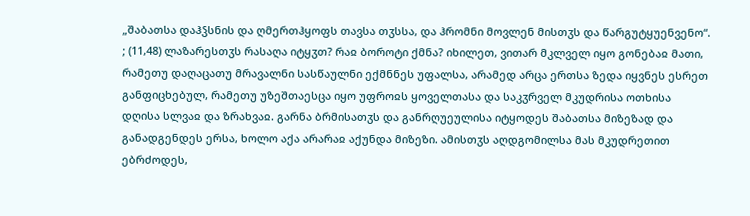„შაბათსა დაჰჴსნის და ღმერთჰყოფს თავსა თჳსსა, და ჰრომნი მოვლენ მისთჳს და წარგუტყუენვენო“. ; (11,48) ლაზარესთჳს რასაღა იტყჳთ? რაჲ ბოროტი ქმნა? იხილეთ, ვითარ მკლველ იყო გონებაჲ მათი, რამეთუ დაღაცათუ მრავალნი სასწაულნი ექმნნეს უფალსა, არამედ არცა ერთსა ზედა იყვნეს ესრეთ განფიცხებულ, რამეთუ უზეშთაესცა იყო უფროჲს ყოველთასა და საკჳრველ მკუდრისა ოთხისა დღისა სლვაჲ და ზრახვაჲ. გარნა ბრმისათჳს და განრღუეულისა იტყოდეს შაბათსა მიზეზად და განადგენდეს ერსა, ხოლო აქა არარაჲ აქუნდა მიზეზი. ამისთჳს აღდგომილსა მას მკუდრეთით ებრძოდეს,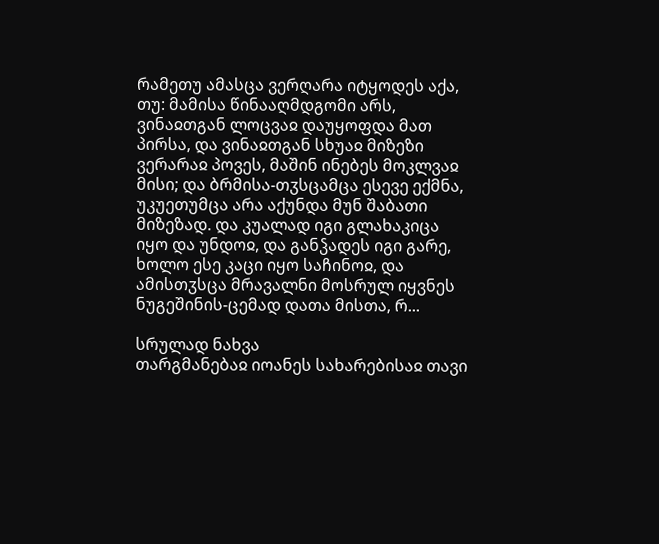რამეთუ ამასცა ვერღარა იტყოდეს აქა, თუ: მამისა წინააღმდგომი არს, ვინაჲთგან ლოცვაჲ დაუყოფდა მათ პირსა, და ვინაჲთგან სხუაჲ მიზეზი ვერარაჲ პოვეს, მაშინ ინებეს მოკლვაჲ მისი; და ბრმისა-თჳსცამცა ესევე ექმნა, უკუეთუმცა არა აქუნდა მუნ შაბათი მიზეზად. და კუალად იგი გლახაკიცა იყო და უნდოჲ, და განჴადეს იგი გარე, ხოლო ესე კაცი იყო საჩინოჲ, და ამისთჳსცა მრავალნი მოსრულ იყვნეს ნუგეშინის-ცემად დათა მისთა, რ...

სრულად ნახვა
თარგმანებაჲ იოანეს სახარებისაჲ თავი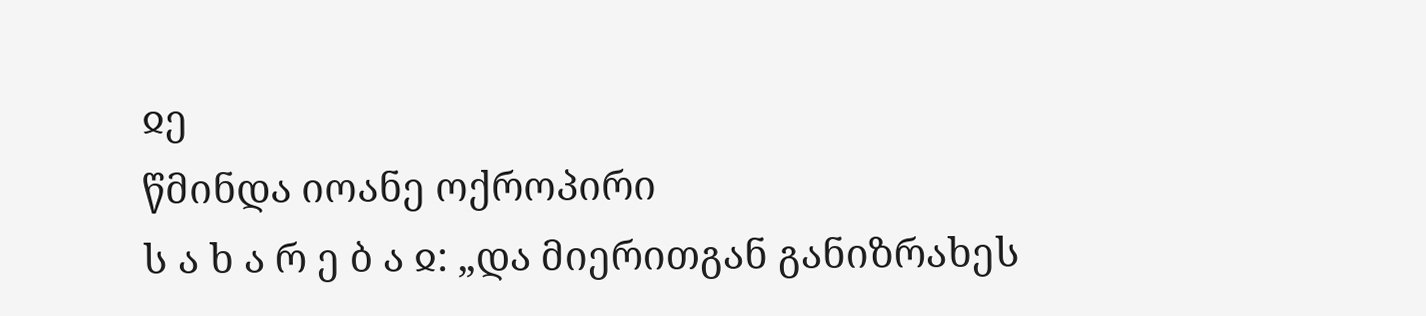ჲე
წმინდა იოანე ოქროპირი
ს ა ხ ა რ ე ბ ა ჲ: „და მიერითგან განიზრახეს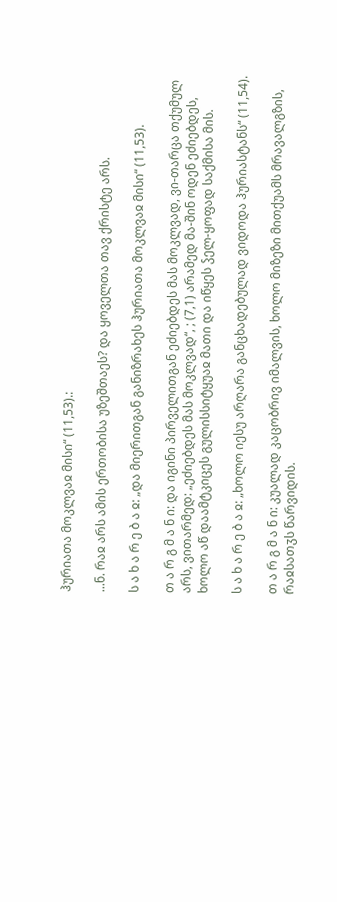ჰურიათა მოკლვაჲ მისი“ (11,53).:

...ნ. რაჲ არს ამის ერთობისა უზეშთაეს? და ყოველთა თავ ქრისტე არს.

ს ა ხ ა რ ე ბ ა ჲ: „და მიერითგან განიზრახეს ჰურიათა მოკლვაჲ მისი“ (11,53).

თ ა რ გ მ ა ნ ი: და იგინი პირველითგან ეძიებდეს მას მოკლვად, ვი-თარცა თქუმულ არს, ვითარმედ: „ეძიებდეს მას მოკლვად“, ; (7,1) არამედ მა-შინ ოდენ ეძიებდეს, ხოლო აწ დაამტკიცეს გულისსიტყუაჲ მათი და იწყეს ჴელ-ყოფად საქმისა მის.

ს ა ხ ა რ ე ბ ა ჲ: „ხოლო იესუ არღარა განცხადებულად ვიდოდა ჰურიასტანს“ (11,54).

თ ა რ გ მ ა ნ ი: კუალად კაცობრივ იმალვის, ხოლო მიზეზი მითქუამს მრავალგზის, რაჲსათჳს წარვიდის.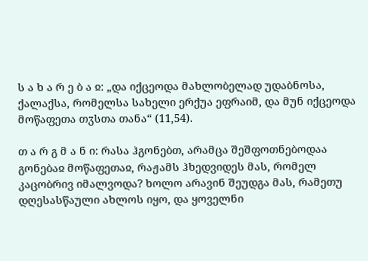ს ა ხ ა რ ე ბ ა ჲ: „და იქცეოდა მახლობელად უდაბნოსა, ქალაქსა, რომელსა სახელი ერქუა ეფრაიმ, და მუნ იქცეოდა მოწაფეთა თჳსთა თანა“ (11,54).

თ ა რ გ მ ა ნ ი: რასა ჰგონებთ, არამცა შეშფოთნებოდაა გონებაჲ მოწაფეთაჲ, რაჟამს ჰხედვიდეს მას, რომელ კაცობრივ იმალვოდა? ხოლო არავინ შეუდგა მას, რამეთუ დღესასწაული ახლოს იყო, და ყოველნი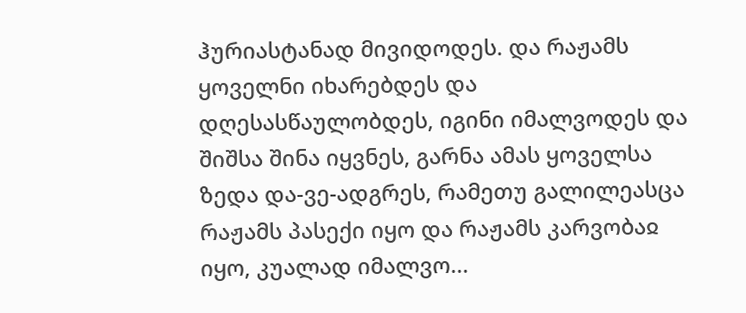ჰურიასტანად მივიდოდეს. და რაჟამს ყოველნი იხარებდეს და დღესასწაულობდეს, იგინი იმალვოდეს და შიშსა შინა იყვნეს, გარნა ამას ყოველსა ზედა და-ვე-ადგრეს, რამეთუ გალილეასცა რაჟამს პასექი იყო და რაჟამს კარვობაჲ იყო, კუალად იმალვო...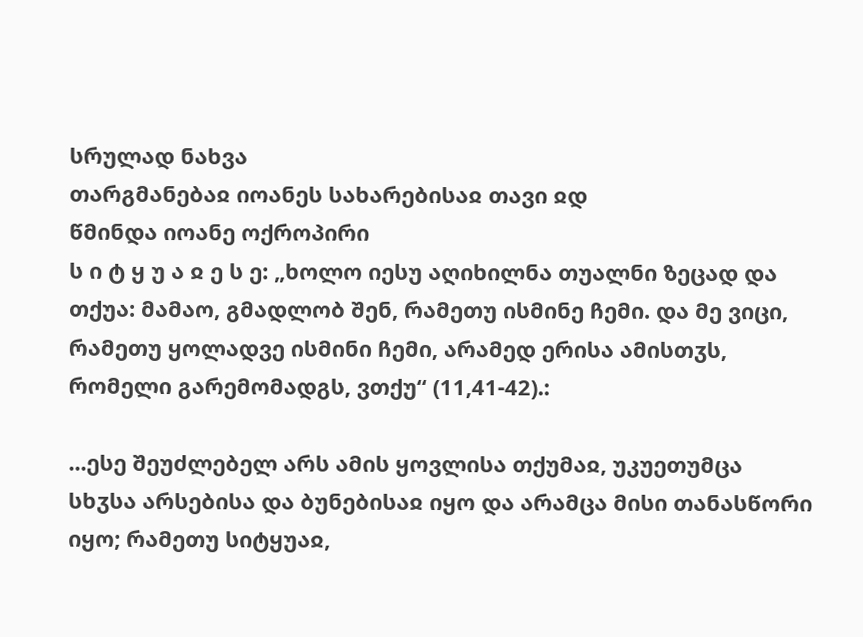სრულად ნახვა
თარგმანებაჲ იოანეს სახარებისაჲ თავი ჲდ
წმინდა იოანე ოქროპირი
ს ი ტ ყ უ ა ჲ ე ს ე: „ხოლო იესუ აღიხილნა თუალნი ზეცად და თქუა: მამაო, გმადლობ შენ, რამეთუ ისმინე ჩემი. და მე ვიცი, რამეთუ ყოლადვე ისმინი ჩემი, არამედ ერისა ამისთჳს, რომელი გარემომადგს, ვთქუ“ (11,41-42).:

...ესე შეუძლებელ არს ამის ყოვლისა თქუმაჲ, უკუეთუმცა სხჳსა არსებისა და ბუნებისაჲ იყო და არამცა მისი თანასწორი იყო; რამეთუ სიტყუაჲ,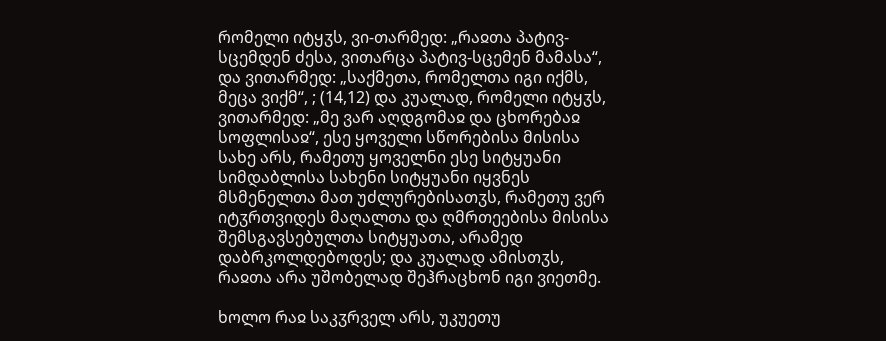რომელი იტყჳს, ვი-თარმედ: „რაჲთა პატივ-სცემდენ ძესა, ვითარცა პატივ-სცემენ მამასა“, და ვითარმედ: „საქმეთა, რომელთა იგი იქმს, მეცა ვიქმ“, ; (14,12) და კუალად, რომელი იტყჳს, ვითარმედ: „მე ვარ აღდგომაჲ და ცხორებაჲ სოფლისაჲ“, ესე ყოველი სწორებისა მისისა სახე არს, რამეთუ ყოველნი ესე სიტყუანი სიმდაბლისა სახენი სიტყუანი იყვნეს მსმენელთა მათ უძლურებისათჳს, რამეთუ ვერ იტჳრთვიდეს მაღალთა და ღმრთეებისა მისისა შემსგავსებულთა სიტყუათა, არამედ დაბრკოლდებოდეს; და კუალად ამისთჳს, რაჲთა არა უშობელად შეჰრაცხონ იგი ვიეთმე.

ხოლო რაჲ საკჳრველ არს, უკუეთუ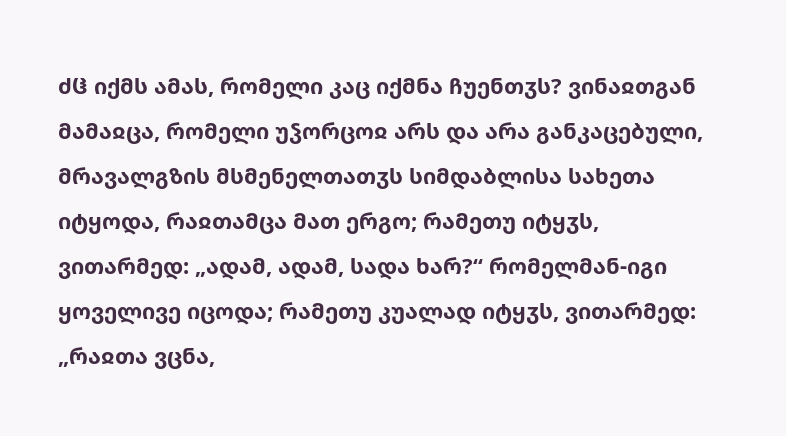ძჱ იქმს ამას, რომელი კაც იქმნა ჩუენთჳს? ვინაჲთგან მამაჲცა, რომელი უჴორცოჲ არს და არა განკაცებული, მრავალგზის მსმენელთათჳს სიმდაბლისა სახეთა იტყოდა, რაჲთამცა მათ ერგო; რამეთუ იტყჳს, ვითარმედ: „ადამ, ადამ, სადა ხარ?“ რომელმან-იგი ყოველივე იცოდა; რამეთუ კუალად იტყჳს, ვითარმედ: „რაჲთა ვცნა,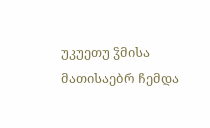უკუეთუ ჴმისა მათისაებრ ჩემდა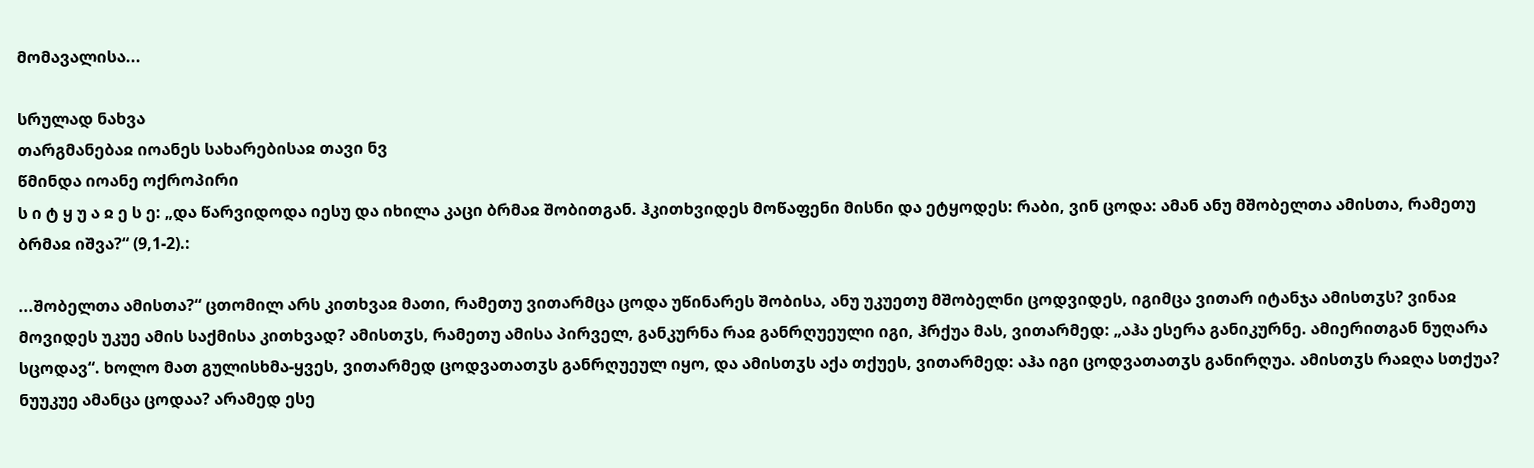მომავალისა...

სრულად ნახვა
თარგმანებაჲ იოანეს სახარებისაჲ თავი ნვ
წმინდა იოანე ოქროპირი
ს ი ტ ყ უ ა ჲ ე ს ე: „და წარვიდოდა იესუ და იხილა კაცი ბრმაჲ შობითგან. ჰკითხვიდეს მოწაფენი მისნი და ეტყოდეს: რაბი, ვინ ცოდა: ამან ანუ მშობელთა ამისთა, რამეთუ ბრმაჲ იშვა?“ (9,1-2).:

...შობელთა ამისთა?“ ცთომილ არს კითხვაჲ მათი, რამეთუ ვითარმცა ცოდა უწინარეს შობისა, ანუ უკუეთუ მშობელნი ცოდვიდეს, იგიმცა ვითარ იტანჯა ამისთჳს? ვინაჲ მოვიდეს უკუე ამის საქმისა კითხვად? ამისთჳს, რამეთუ ამისა პირველ, განკურნა რაჲ განრღუეული იგი, ჰრქუა მას, ვითარმედ: „აჰა ესერა განიკურნე. ამიერითგან ნუღარა სცოდავ“. ხოლო მათ გულისხმა-ყვეს, ვითარმედ ცოდვათათჳს განრღუეულ იყო, და ამისთჳს აქა თქუეს, ვითარმედ: აჰა იგი ცოდვათათჳს განირღუა. ამისთჳს რაჲღა სთქუა? ნუუკუე ამანცა ცოდაა? არამედ ესე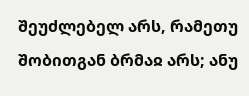შეუძლებელ არს, რამეთუ შობითგან ბრმაჲ არს; ანუ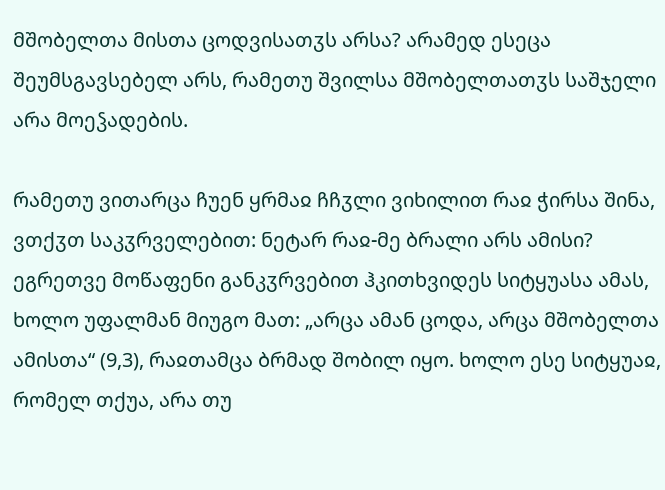მშობელთა მისთა ცოდვისათჳს არსა? არამედ ესეცა შეუმსგავსებელ არს, რამეთუ შვილსა მშობელთათჳს საშჯელი არა მოეჴადების.

რამეთუ ვითარცა ჩუენ ყრმაჲ ჩჩჳლი ვიხილით რაჲ ჭირსა შინა, ვთქჳთ საკჳრველებით: ნეტარ რაჲ-მე ბრალი არს ამისი? ეგრეთვე მოწაფენი განკჳრვებით ჰკითხვიდეს სიტყუასა ამას, ხოლო უფალმან მიუგო მათ: „არცა ამან ცოდა, არცა მშობელთა ამისთა“ (9,3), რაჲთამცა ბრმად შობილ იყო. ხოლო ესე სიტყუაჲ, რომელ თქუა, არა თუ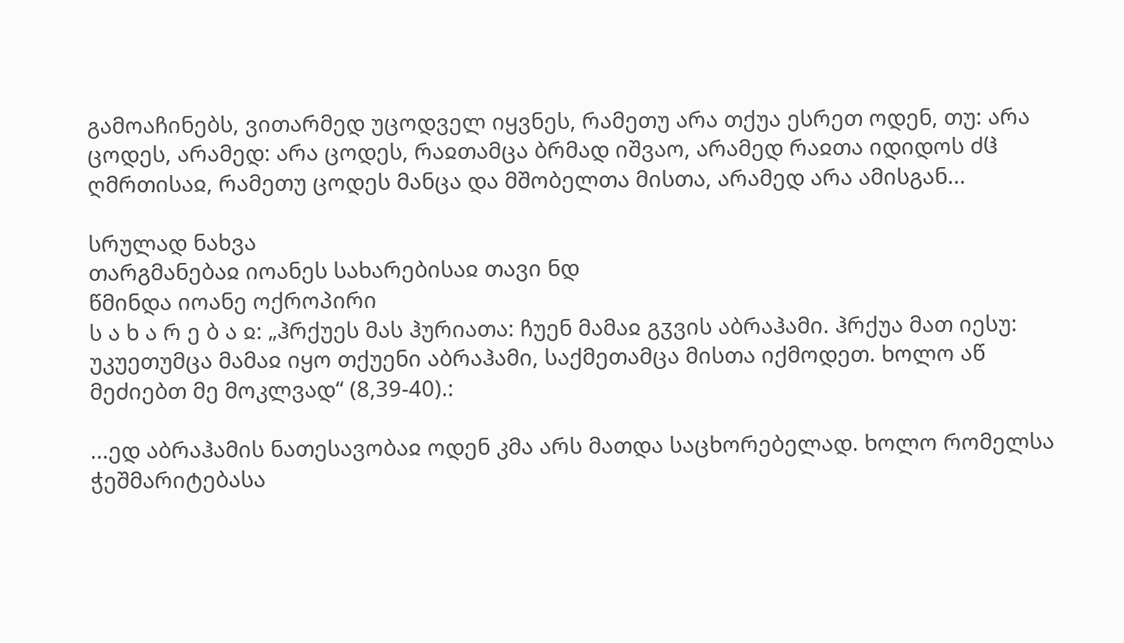გამოაჩინებს, ვითარმედ უცოდველ იყვნეს, რამეთუ არა თქუა ესრეთ ოდენ, თუ: არა ცოდეს, არამედ: არა ცოდეს, რაჲთამცა ბრმად იშვაო, არამედ რაჲთა იდიდოს ძჱ ღმრთისაჲ, რამეთუ ცოდეს მანცა და მშობელთა მისთა, არამედ არა ამისგან...

სრულად ნახვა
თარგმანებაჲ იოანეს სახარებისაჲ თავი ნდ
წმინდა იოანე ოქროპირი
ს ა ხ ა რ ე ბ ა ჲ: „ჰრქუეს მას ჰურიათა: ჩუენ მამაჲ გჳვის აბრაჰამი. ჰრქუა მათ იესუ: უკუეთუმცა მამაჲ იყო თქუენი აბრაჰამი, საქმეთამცა მისთა იქმოდეთ. ხოლო აწ მეძიებთ მე მოკლვად“ (8,39-40).:

...ედ აბრაჰამის ნათესავობაჲ ოდენ კმა არს მათდა საცხორებელად. ხოლო რომელსა ჭეშმარიტებასა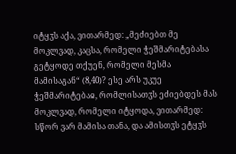იტყჳს აქა, ვითარმედ: „მეძიებთ მე მოკლვად, კაცსა, რომელი ჭეშმარიტებასა გეტყოდე თქუენ, რომელი მესმა მამისაგან“ (8,40)? ესე არს უკუე ჭეშმარიტებაჲ, რომლისათჳს ეძიებდეს მას მოკლვად, რომელი იტყოდა, ვითარმედ: სწორ ვარ მამისა თანა, და ამისთჳს ეტყჳს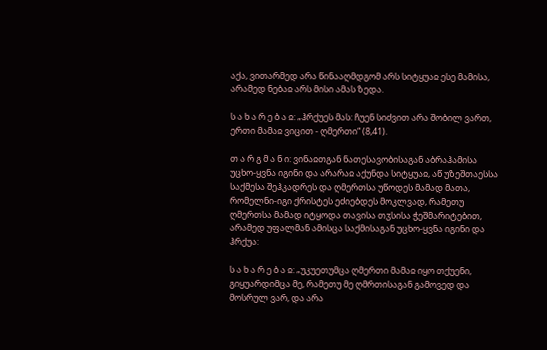აქა, ვითარმედ არა წინააღმდგომ არს სიტყუაჲ ესე მამისა, არამედ ნებაჲ არს მისი ამას ზედა.

ს ა ხ ა რ ე ბ ა ჲ: „ჰრქუეს მას: ჩუენ სიძვით არა შობილ ვართ, ერთი მამაჲ ვიცით - ღმერთი“ (8,41).

თ ა რ გ მ ა ნ ი: ვინაჲთგან ნათესავობისაგან აბრაჰამისა უცხო-ყვნა იგინი და არარაჲ აქუნდა სიტყუაჲ, აწ უზეშთაესსა საქმესა შეჰკადრეს და ღმერთსა უწოდეს მამად მათა, რომელნი-იგი ქრისტეს ეძიებდეს მოკლვად, რამეთუ ღმერთსა მამად იტყოდა თავისა თჳსისა ჭეშმარიტებით, არამედ უფალმან ამისცა საქმისაგან უცხო-ყვნა იგინი და ჰრქუა:

ს ა ხ ა რ ე ბ ა ჲ: „უკუეთუმცა ღმერთი მამაჲ იყო თქუენი, გიყუარდიმცა მე, რამეთუ მე ღმრთისაგან გამოვედ და მოსრულ ვარ, და არა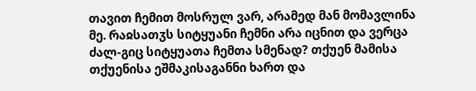თავით ჩემით მოსრულ ვარ, არამედ მან მომავლინა მე. რაჲსათჳს სიტყუანი ჩემნი არა იცნით და ვერცა ძალ-გიც სიტყუათა ჩემთა სმენად? თქუენ მამისა თქუენისა ეშმაკისაგანნი ხართ და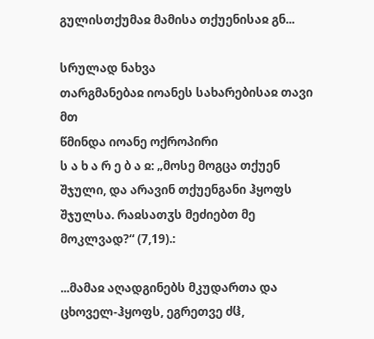გულისთქუმაჲ მამისა თქუენისაჲ გნ...

სრულად ნახვა
თარგმანებაჲ იოანეს სახარებისაჲ თავი მთ
წმინდა იოანე ოქროპირი
ს ა ხ ა რ ე ბ ა ჲ: „მოსე მოგცა თქუენ შჯული, და არავინ თქუენგანი ჰყოფს შჯულსა. რაჲსათჳს მეძიებთ მე მოკლვად?“ (7,19).:

...მამაჲ აღადგინებს მკუდართა და ცხოველ-ჰყოფს, ეგრეთვე ძჱ,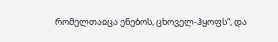რომელთაჲცა ენებოს, ცხოველ-ჰყოფს“, და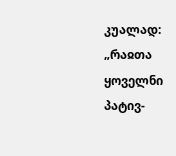კუალად: „რაჲთა ყოველნი პატივ-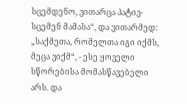სცემდენო, ვითარცა პატივ-სცემენ მამასა“, და ვითარმედ: „საქმეთა, რომელთა იგი იქმს, მეცა ვიქმ“, - ესე ყოველი სწორებისა მომასწავებელი არს. და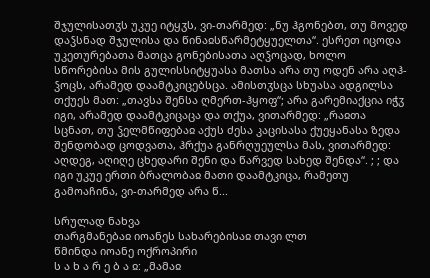შჯულისათჳს უკუე იტყჳს, ვი-თარმედ: „ნუ ჰგონებთ, თუ მოვედ დაჴსნად შჯულისა და წინაჲსწარმეტყუელთა“. ესრეთ იცოდა უკეთურებათა მათცა გონებისათა აღჴოცად, ხოლო სწორებისა მის გულისსიტყუასა მათსა არა თუ ოდენ არა აღჰ-ჴოცს, არამედ დაამტკიცებსცა. ამისთჳსცა სხუასა ადგილსა თქუეს მათ: „თავსა შენსა ღმერთ-ჰყოფ“; არა გარემიაქცია იჭჳ იგი, არამედ დაამტკიცაცა და თქუა, ვითარმედ: „რაჲთა სცნათ, თუ ჴელმწიფებაჲ აქუს ძესა კაცისასა ქუეყანასა ზედა შენდობად ცოდვათა, ჰრქუა განრღუეულსა მას, ვითარმედ: აღდეგ, აღიღე ცხედარი შენი და წარვედ სახედ შენდა“. ; ; და იგი უკუე ერთი ბრალობაჲ მათი დაამტკიცა, რამეთუ გამოაჩინა, ვი-თარმედ არა წ...

სრულად ნახვა
თარგმანებაჲ იოანეს სახარებისაჲ თავი ლთ
წმინდა იოანე ოქროპირი
ს ა ხ ა რ ე ბ ა ჲ: „მამაჲ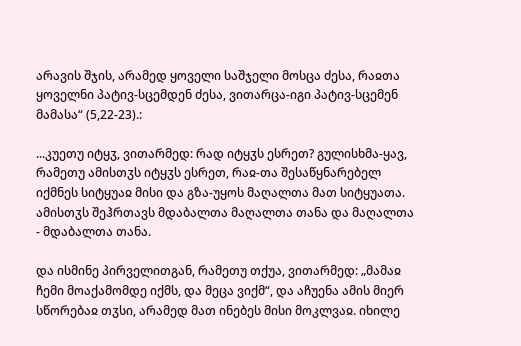არავის შჯის, არამედ ყოველი საშჯელი მოსცა ძესა, რაჲთა ყოველნი პატივ-სცემდენ ძესა, ვითარცა-იგი პატივ-სცემენ მამასა“ (5,22-23).:

...კუეთუ იტყჳ, ვითარმედ: რად იტყჳს ესრეთ? გულისხმა-ყავ, რამეთუ ამისთჳს იტყჳს ესრეთ, რაჲ-თა შესაწყნარებელ იქმნეს სიტყუაჲ მისი და გზა-უყოს მაღალთა მათ სიტყუათა. ამისთჳს შეჰრთავს მდაბალთა მაღალთა თანა და მაღალთა - მდაბალთა თანა.

და ისმინე პირველითგან, რამეთუ თქუა, ვითარმედ: „მამაჲ ჩემი მოაქამომდე იქმს, და მეცა ვიქმ“, და აჩუენა ამის მიერ სწორებაჲ თჳსი, არამედ მათ ინებეს მისი მოკლვაჲ. იხილე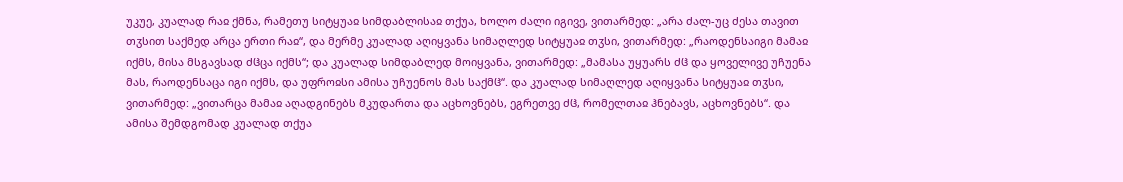უკუე, კუალად რაჲ ქმნა, რამეთუ სიტყუაჲ სიმდაბლისაჲ თქუა, ხოლო ძალი იგივე, ვითარმედ: „არა ძალ-უც ძესა თავით თჳსით საქმედ არცა ერთი რაჲ“, და მერმე კუალად აღიყვანა სიმაღლედ სიტყუაჲ თჳსი, ვითარმედ: „რაოდენსაიგი მამაჲ იქმს, მისა მსგავსად ძჱცა იქმს“; და კუალად სიმდაბლედ მოიყვანა, ვითარმედ: „მამასა უყუარს ძჱ და ყოველივე უჩუენა მას, რაოდენსაცა იგი იქმს, და უფროჲსი ამისა უჩუენოს მას საქმჱ“. და კუალად სიმაღლედ აღიყვანა სიტყუაჲ თჳსი, ვითარმედ: „ვითარცა მამაჲ აღადგინებს მკუდართა და აცხოვნებს, ეგრეთვე ძჱ, რომელთაჲ ჰნებავს, აცხოვნებს“. და ამისა შემდგომად კუალად თქუა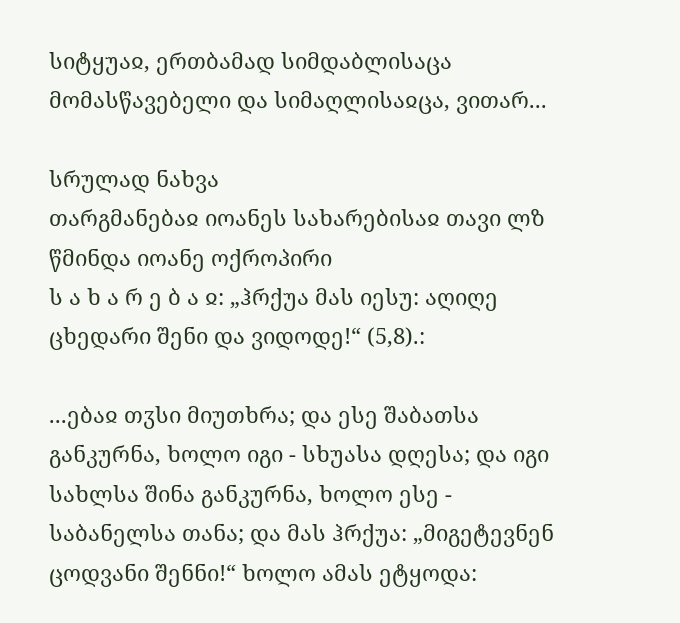სიტყუაჲ, ერთბამად სიმდაბლისაცა მომასწავებელი და სიმაღლისაჲცა, ვითარ...

სრულად ნახვა
თარგმანებაჲ იოანეს სახარებისაჲ თავი ლზ
წმინდა იოანე ოქროპირი
ს ა ხ ა რ ე ბ ა ჲ: „ჰრქუა მას იესუ: აღიღე ცხედარი შენი და ვიდოდე!“ (5,8).:

...ებაჲ თჳსი მიუთხრა; და ესე შაბათსა განკურნა, ხოლო იგი - სხუასა დღესა; და იგი სახლსა შინა განკურნა, ხოლო ესე - საბანელსა თანა; და მას ჰრქუა: „მიგეტევნენ ცოდვანი შენნი!“ ხოლო ამას ეტყოდა: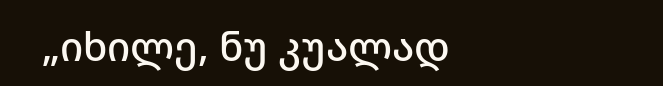„იხილე, ნუ კუალად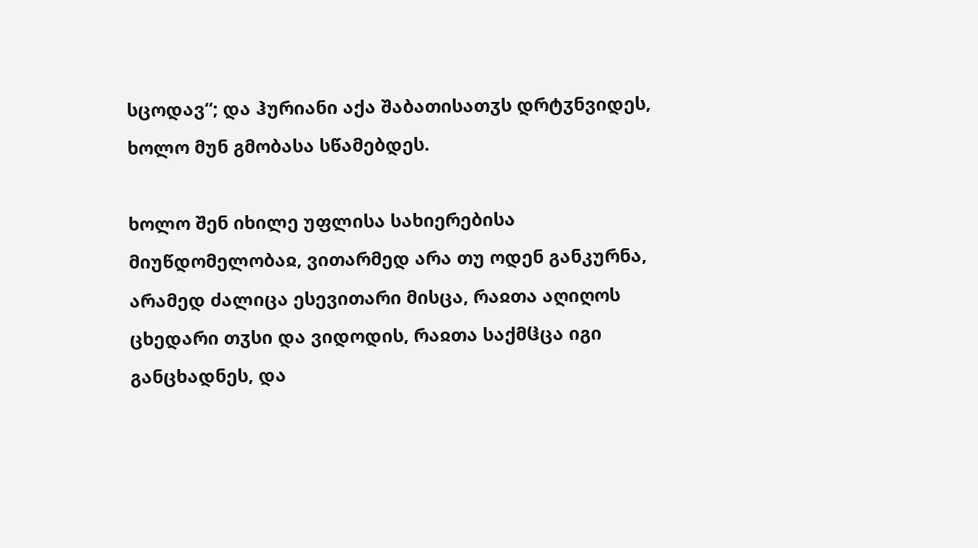სცოდავ“; და ჰურიანი აქა შაბათისათჳს დრტჳნვიდეს, ხოლო მუნ გმობასა სწამებდეს.

ხოლო შენ იხილე უფლისა სახიერებისა მიუწდომელობაჲ, ვითარმედ არა თუ ოდენ განკურნა, არამედ ძალიცა ესევითარი მისცა, რაჲთა აღიღოს ცხედარი თჳსი და ვიდოდის, რაჲთა საქმჱცა იგი განცხადნეს, და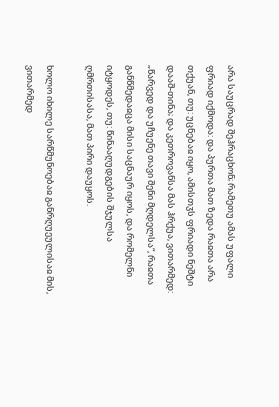არა საუცრად შეჰრაცხონ; რამეთუ ამას უფალი ფრიად იქმოდა: და პურთა მათ ზედა რაჲთა არა თქუან, თუ: უცნებაჲ იყო, ამისთჳს ფრიადი ნეშტი დააშ-თინა; და კეთროვანსა მას ჰრქუა, ვითარმედ: „წარვედ და უჩუენე თავი შენი მღდელსა“, რაჲთა განწმედაჲცა მისი საცნაურ იყოს, და რომელნი იტყოდეს, თუ: წინააღუდგების შჯულსა ღმრთისასა, მათ პირი დაუყოს.

ხოლო იხილე სარწმუნოებაჲ განრღუეულისაჲ მის, ვითარმედ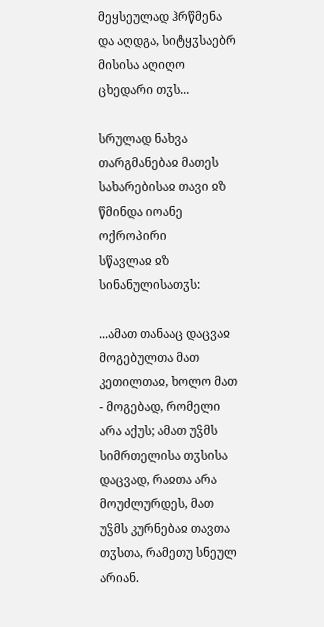მეყსეულად ჰრწმენა და აღდგა, სიტყჳსაებრ მისისა აღიღო ცხედარი თჳს...

სრულად ნახვა
თარგმანებაჲ მათეს სახარებისაჲ თავი ჲზ
წმინდა იოანე ოქროპირი
სწავლაჲ ჲზ სინანულისათჳს:

...ამათ თანააც დაცვაჲ მოგებულთა მათ კეთილთაჲ, ხოლო მათ - მოგებად, რომელი არა აქუს; ამათ უჴმს სიმრთელისა თჳსისა დაცვად, რაჲთა არა მოუძლურდეს, მათ უჴმს კურნებაჲ თავთა თჳსთა, რამეთუ სნეულ არიან.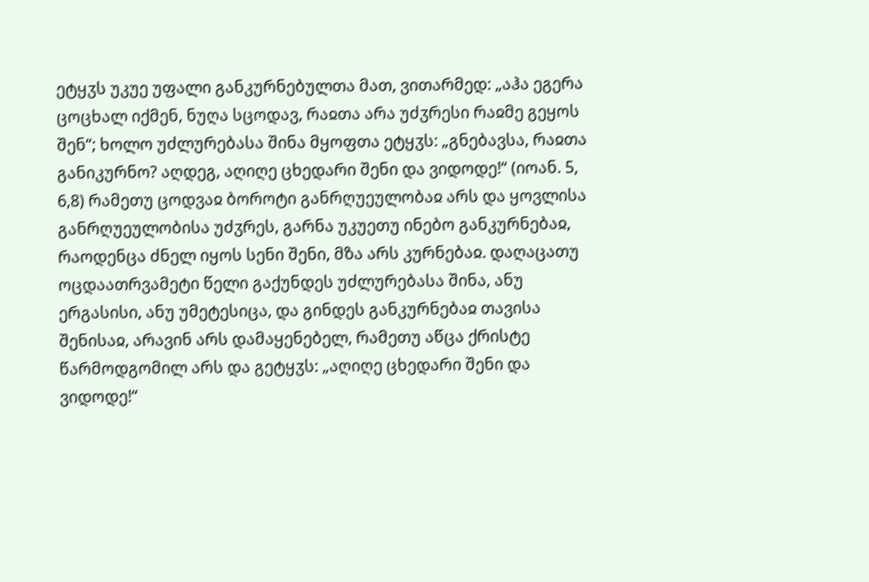ეტყჳს უკუე უფალი განკურნებულთა მათ, ვითარმედ: „აჰა ეგერა ცოცხალ იქმენ, ნუღა სცოდავ, რაჲთა არა უძჳრესი რაჲმე გეყოს შენ“; ხოლო უძლურებასა შინა მყოფთა ეტყჳს: „გნებავსა, რაჲთა განიკურნო? აღდეგ, აღიღე ცხედარი შენი და ვიდოდე!“ (იოან. 5, 6,8) რამეთუ ცოდვაჲ ბოროტი განრღუეულობაჲ არს და ყოვლისა განრღუეულობისა უძჳრეს, გარნა უკუეთუ ინებო განკურნებაჲ, რაოდენცა ძნელ იყოს სენი შენი, მზა არს კურნებაჲ. დაღაცათუ ოცდაათრვამეტი წელი გაქუნდეს უძლურებასა შინა, ანუ ერგასისი, ანუ უმეტესიცა, და გინდეს განკურნებაჲ თავისა შენისაჲ, არავინ არს დამაყენებელ, რამეთუ აწცა ქრისტე წარმოდგომილ არს და გეტყჳს: „აღიღე ცხედარი შენი და ვიდოდე!“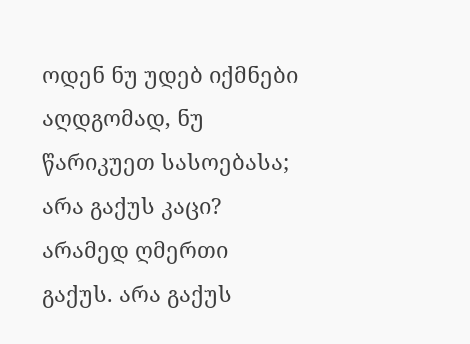ოდენ ნუ უდებ იქმნები აღდგომად, ნუ წარიკუეთ სასოებასა; არა გაქუს კაცი? არამედ ღმერთი გაქუს. არა გაქუს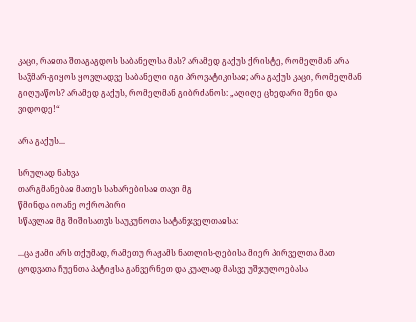კაცი, რაჲთა შთაგაგდოს საბანელსა მას? არამედ გაქუს ქრისტე, რომელმან არა საჴმარ-გიყოს ყოვლადვე საბანელი იგი პროვატიკისაჲ; არა გაქუს კაცი, რომელმან გიღუაწოს? არამედ გაქუს, რომელმან გიბრძანოს: „აღიღე ცხედარი შენი და ვიდოდე!“

არა გაქუს...

სრულად ნახვა
თარგმანებაჲ მათეს სახარებისაჲ თავი მგ
წმინდა იოანე ოქროპირი
სწავლაჲ მგ შიშისათჳს საუკუნოთა სატანჯველთაჲსა:

...ცა ჟამი არს თქუმად, რამეთუ რაჟამს ნათლის-ღებისა მიერ პირველთა მათ ცოდვათა ჩუენთა პატიჟსა განვერნეთ და კუალად მასვე უშჯულოებასა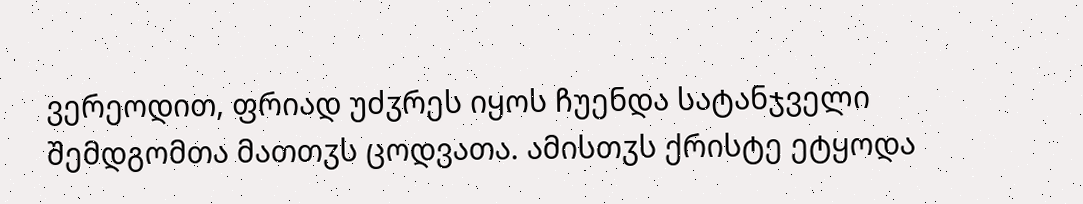ვერეოდით, ფრიად უძჳრეს იყოს ჩუენდა სატანჯველი შემდგომთა მათთჳს ცოდვათა. ამისთჳს ქრისტე ეტყოდა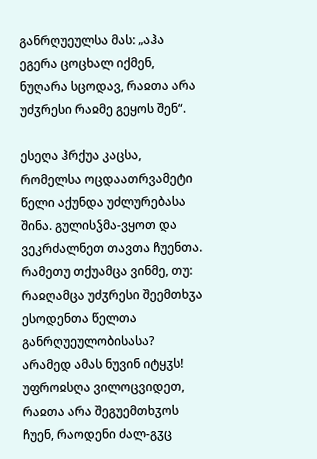განრღუეულსა მას: „აჰა ეგერა ცოცხალ იქმენ, ნუღარა სცოდავ, რაჲთა არა უძჳრესი რაჲმე გეყოს შენ“.

ესეღა ჰრქუა კაცსა, რომელსა ოცდაათრვამეტი წელი აქუნდა უძლურებასა შინა. გულისჴმა-ვყოთ და ვეკრძალნეთ თავთა ჩუენთა. რამეთუ თქუამცა ვინმე, თუ: რაჲღამცა უძჳრესი შეემთხჳა ესოდენთა წელთა განრღუეულობისასა? არამედ ამას ნუვინ იტყჳს! უფროჲსღა ვილოცვიდეთ, რაჲთა არა შეგუემთხჳოს ჩუენ, რაოდენი ძალ-გჳც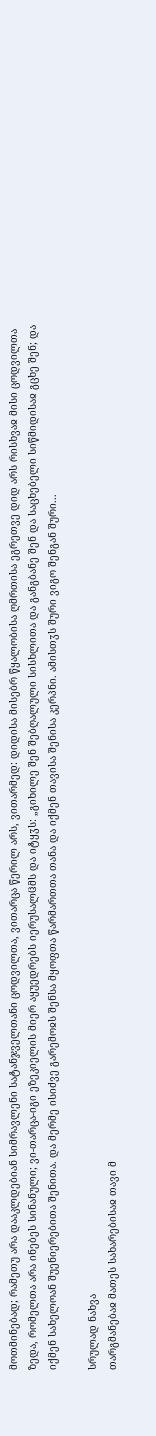მოთმინებად; რამეთუ არა დააკლდებიან სიმრავლენი სატანჯველთანი ცოდვილთა, ვითარცა წერილ არს, ვითარმედ: დიდისა მისებრ წყალობისა ღმრთისა ეგრეთვე დიდ არს რისხვაჲ მისი ცოდვილთა ზედა, რომელთა არა ინებეს სინანული; ვი-თარცა-იგი ეზეკიელის მიერ აყუედრებს იერუსალჱმს და იტყჳს: „გიხილე შენ შებღალული სისხლითა და განგბანე შენ და საცხებელი სიწმიდისაჲ გცხე შენ; და იქმენ სახელოან შუენიერებითა შენითა. და მერმე ისიძვე გარემოჲს შენსა მყოფთა წარმართთა თანა და იქმენ თავისა შენისა კერპნი. ამისთჳს შური ვიგო შენგან შური...

სრულად ნახვა
თარგმანებაჲ მათეს სახარებისაჲ თავი მ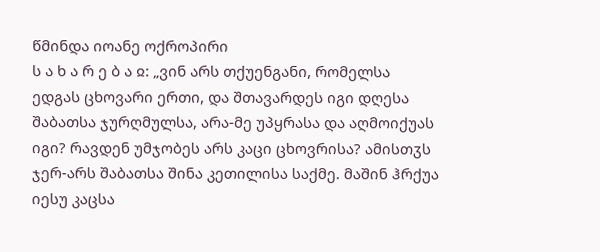წმინდა იოანე ოქროპირი
ს ა ხ ა რ ე ბ ა ჲ: „ვინ არს თქუენგანი, რომელსა ედგას ცხოვარი ერთი, და შთავარდეს იგი დღესა შაბათსა ჯურღმულსა, არა-მე უპყრასა და აღმოიქუას იგი? რავდენ უმჯობეს არს კაცი ცხოვრისა? ამისთჳს ჯერ-არს შაბათსა შინა კეთილისა საქმე. მაშინ ჰრქუა იესუ კაცსა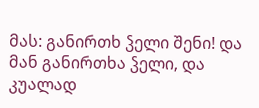მას: განირთხ ჴელი შენი! და მან განირთხა ჴელი, და კუალად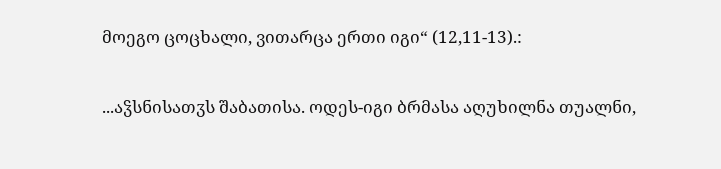მოეგო ცოცხალი, ვითარცა ერთი იგი“ (12,11-13).:

...აჴსნისათჳს შაბათისა. ოდეს-იგი ბრმასა აღუხილნა თუალნი,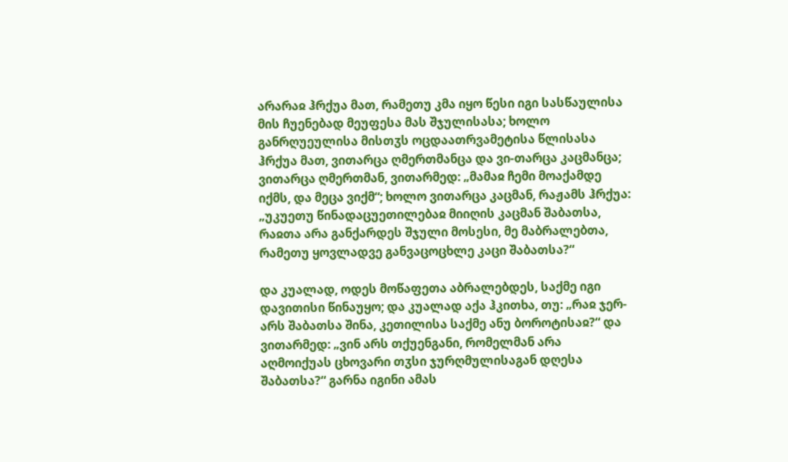არარაჲ ჰრქუა მათ, რამეთუ კმა იყო წესი იგი სასწაულისა მის ჩუენებად მეუფესა მას შჯულისასა; ხოლო განრღუეულისა მისთჳს ოცდაათრვამეტისა წლისასა ჰრქუა მათ, ვითარცა ღმერთმანცა და ვი-თარცა კაცმანცა; ვითარცა ღმერთმან, ვითარმედ: „მამაჲ ჩემი მოაქამდე იქმს, და მეცა ვიქმ“; ხოლო ვითარცა კაცმან, რაჟამს ჰრქუა: „უკუეთუ წინადაცუეთილებაჲ მიიღის კაცმან შაბათსა, რაჲთა არა განქარდეს შჯული მოსესი, მე მაბრალებთა, რამეთუ ყოვლადვე განვაცოცხლე კაცი შაბათსა?“

და კუალად, ოდეს მოწაფეთა აბრალებდეს, საქმე იგი დავითისი წინაუყო; და კუალად აქა ჰკითხა, თუ: „რაჲ ჯერ-არს შაბათსა შინა, კეთილისა საქმე ანუ ბოროტისაჲ?“ და ვითარმედ: „ვინ არს თქუენგანი, რომელმან არა აღმოიქუას ცხოვარი თჳსი ჯურღმულისაგან დღესა შაბათსა?“ გარნა იგინი ამას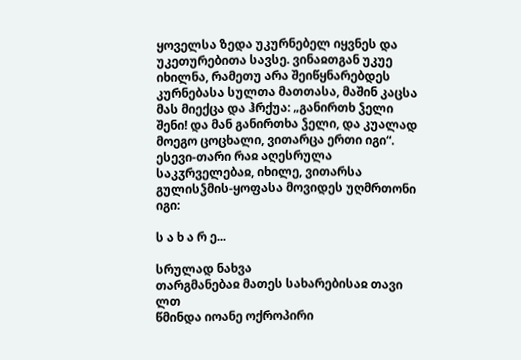ყოველსა ზედა უკურნებელ იყვნეს და უკეთურებითა სავსე. ვინაჲთგან უკუე იხილნა, რამეთუ არა შეიწყნარებდეს კურნებასა სულთა მათთასა, მაშინ კაცსა მას მიექცა და ჰრქუა: „განირთხ ჴელი შენი! და მან განირთხა ჴელი, და კუალად მოეგო ცოცხალი, ვითარცა ერთი იგი“. ესევი-თარი რაჲ აღესრულა საკჳრველებაჲ, იხილე, ვითარსა გულისჴმის-ყოფასა მოვიდეს უღმრთონი იგი:

ს ა ხ ა რ ე...

სრულად ნახვა
თარგმანებაჲ მათეს სახარებისაჲ თავი ლთ
წმინდა იოანე ოქროპირი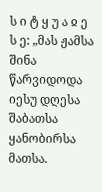ს ი ტ ყ უ ა ჲ ე ს ე: „მას ჟამსა შინა წარვიდოდა იესუ დღესა შაბათსა ყანობირსა მათსა.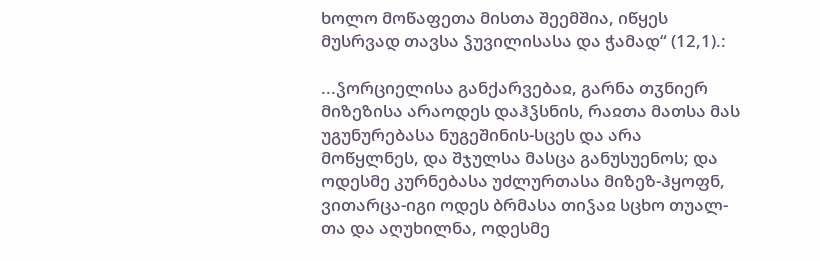ხოლო მოწაფეთა მისთა შეემშია, იწყეს მუსრვად თავსა ჴუვილისასა და ჭამად“ (12,1).:

...ჴორციელისა განქარვებაჲ, გარნა თჳნიერ მიზეზისა არაოდეს დაჰჴსნის, რაჲთა მათსა მას უგუნურებასა ნუგეშინის-სცეს და არა მოწყლნეს, და შჯულსა მასცა განუსუენოს; და ოდესმე კურნებასა უძლურთასა მიზეზ-ჰყოფნ, ვითარცა-იგი ოდეს ბრმასა თიჴაჲ სცხო თუალ-თა და აღუხილნა, ოდესმე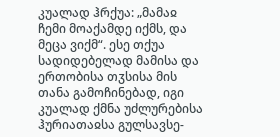კუალად ჰრქუა: „მამაჲ ჩემი მოაქამდე იქმს, და მეცა ვიქმ“. ესე თქუა სადიდებელად მამისა და ერთობისა თჳსისა მის თანა გამოჩინებად, იგი კუალად ქმნა უძლურებისა ჰურიათაჲსა გულსავსე-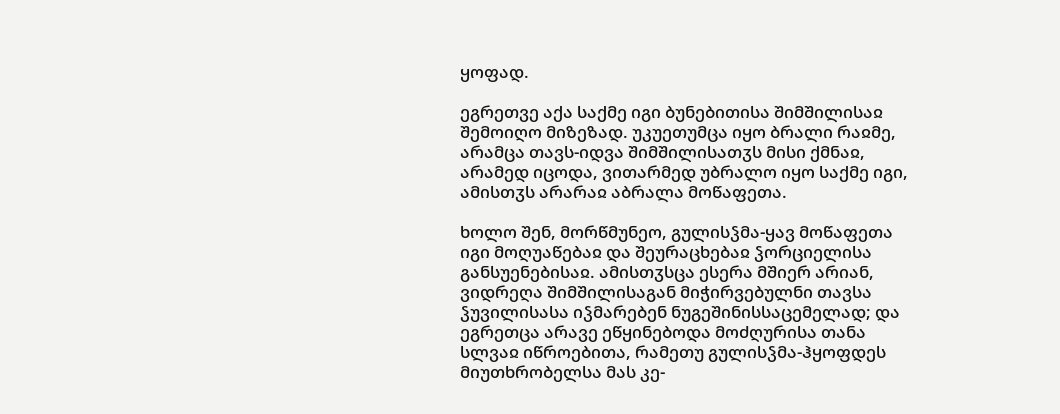ყოფად.

ეგრეთვე აქა საქმე იგი ბუნებითისა შიმშილისაჲ შემოიღო მიზეზად. უკუეთუმცა იყო ბრალი რაჲმე, არამცა თავს-იდვა შიმშილისათჳს მისი ქმნაჲ, არამედ იცოდა, ვითარმედ უბრალო იყო საქმე იგი, ამისთჳს არარაჲ აბრალა მოწაფეთა.

ხოლო შენ, მორწმუნეო, გულისჴმა-ყავ მოწაფეთა იგი მოღუაწებაჲ და შეურაცხებაჲ ჴორციელისა განსუენებისაჲ. ამისთჳსცა ესერა მშიერ არიან, ვიდრეღა შიმშილისაგან მიჭირვებულნი თავსა ჴუვილისასა იჴმარებენ ნუგეშინისსაცემელად; და ეგრეთცა არავე ეწყინებოდა მოძღურისა თანა სლვაჲ იწროებითა, რამეთუ გულისჴმა-ჰყოფდეს მიუთხრობელსა მას კე-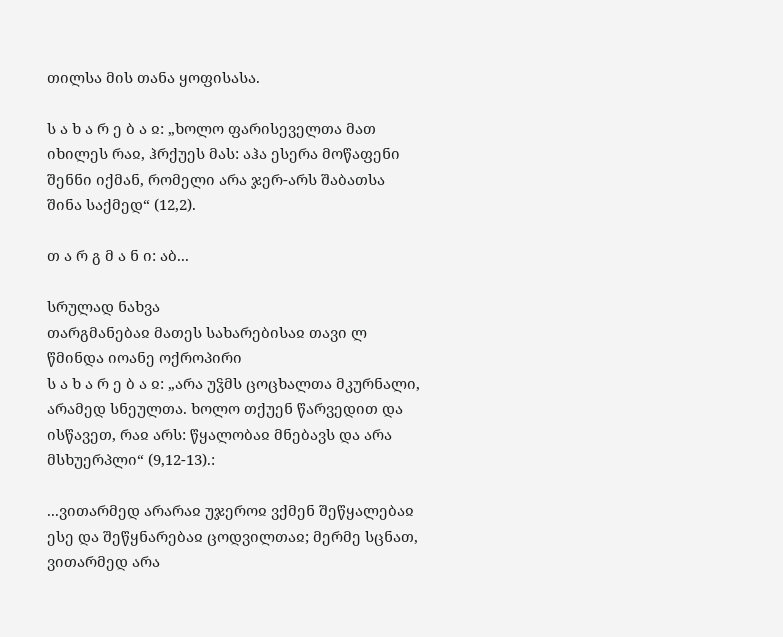თილსა მის თანა ყოფისასა.

ს ა ხ ა რ ე ბ ა ჲ: „ხოლო ფარისეველთა მათ იხილეს რაჲ, ჰრქუეს მას: აჰა ესერა მოწაფენი შენნი იქმან, რომელი არა ჯერ-არს შაბათსა შინა საქმედ“ (12,2).

თ ა რ გ მ ა ნ ი: აბ...

სრულად ნახვა
თარგმანებაჲ მათეს სახარებისაჲ თავი ლ
წმინდა იოანე ოქროპირი
ს ა ხ ა რ ე ბ ა ჲ: „არა უჴმს ცოცხალთა მკურნალი, არამედ სნეულთა. ხოლო თქუენ წარვედით და ისწავეთ, რაჲ არს: წყალობაჲ მნებავს და არა მსხუერპლი“ (9,12-13).:

...ვითარმედ არარაჲ უჯეროჲ ვქმენ შეწყალებაჲ ესე და შეწყნარებაჲ ცოდვილთაჲ; მერმე სცნათ, ვითარმედ არა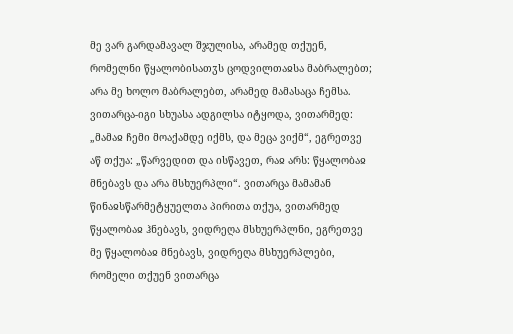მე ვარ გარდამავალ შჯულისა, არამედ თქუენ, რომელნი წყალობისათჳს ცოდვილთაჲსა მაბრალებთ; არა მე ხოლო მაბრალებთ, არამედ მამასაცა ჩემსა. ვითარცა-იგი სხუასა ადგილსა იტყოდა, ვითარმედ: „მამაჲ ჩემი მოაქამდე იქმს, და მეცა ვიქმ“, ეგრეთვე აწ თქუა: „წარვედით და ისწავეთ, რაჲ არს: წყალობაჲ მნებავს და არა მსხუერპლი“. ვითარცა მამამან წინაჲსწარმეტყუელთა პირითა თქუა, ვითარმედ წყალობაჲ ჰნებავს, ვიდრეღა მსხუერპლნი, ეგრეთვე მე წყალობაჲ მნებავს, ვიდრეღა მსხუერპლები, რომელი თქუენ ვითარცა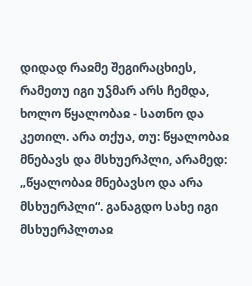დიდად რაჲმე შეგირაცხიეს, რამეთუ იგი უჴმარ არს ჩემდა, ხოლო წყალობაჲ - სათნო და კეთილ. არა თქუა, თუ: წყალობაჲ მნებავს და მსხუერპლი, არამედ: „წყალობაჲ მნებავსო და არა მსხუერპლი“. განაგდო სახე იგი მსხუერპლთაჲ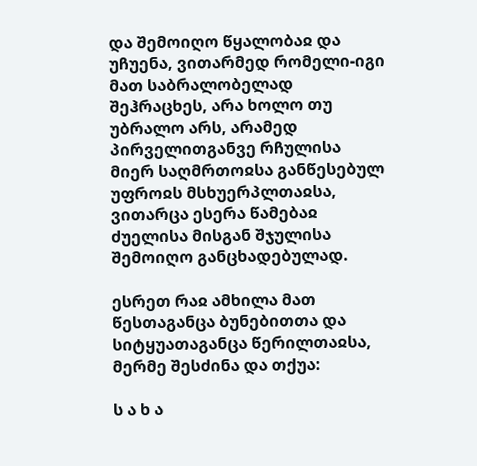და შემოიღო წყალობაჲ და უჩუენა, ვითარმედ რომელი-იგი მათ საბრალობელად შეჰრაცხეს, არა ხოლო თუ უბრალო არს, არამედ პირველითგანვე რჩულისა მიერ საღმრთოჲსა განწესებულ უფროჲს მსხუერპლთაჲსა, ვითარცა ესერა წამებაჲ ძუელისა მისგან შჯულისა შემოიღო განცხადებულად.

ესრეთ რაჲ ამხილა მათ წესთაგანცა ბუნებითთა და სიტყუათაგანცა წერილთაჲსა, მერმე შესძინა და თქუა:

ს ა ხ ა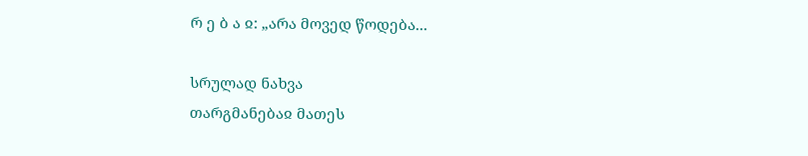რ ე ბ ა ჲ: „არა მოვედ წოდება...

სრულად ნახვა
თარგმანებაჲ მათეს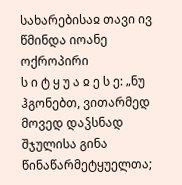სახარებისაჲ თავი ივ
წმინდა იოანე ოქროპირი
ს ი ტ ყ უ ა ჲ ე ს ე: „ნუ ჰგონებთ, ვითარმედ მოვედ დაჴსნად შჯულისა გინა წინაწარმეტყუელთა;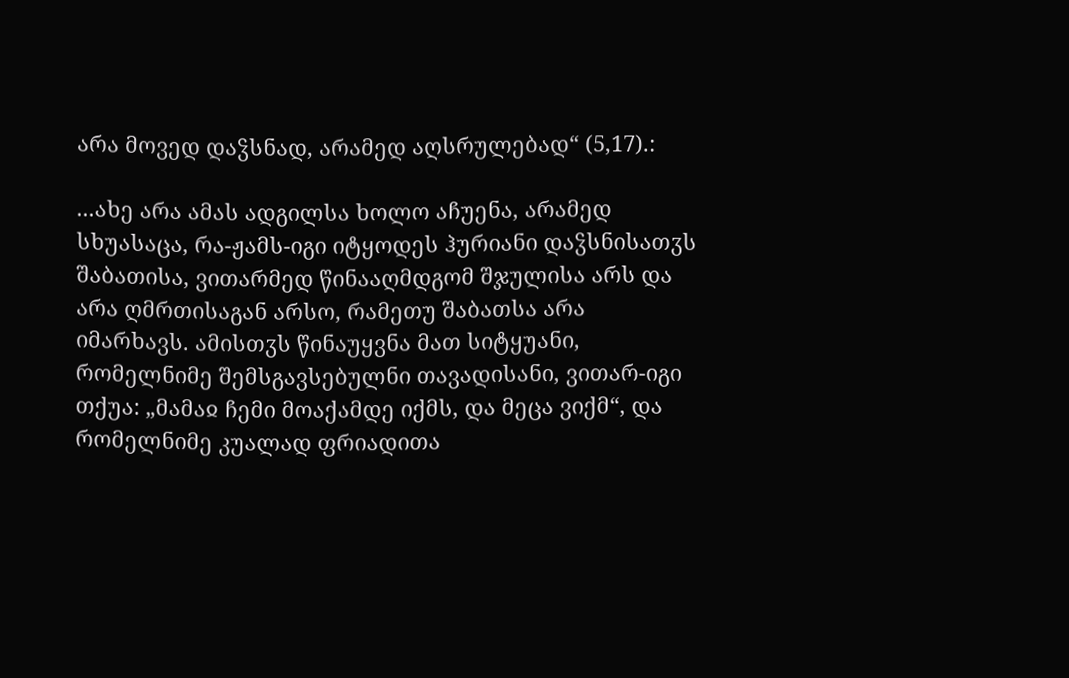არა მოვედ დაჴსნად, არამედ აღსრულებად“ (5,17).:

...ახე არა ამას ადგილსა ხოლო აჩუენა, არამედ სხუასაცა, რა-ჟამს-იგი იტყოდეს ჰურიანი დაჴსნისათჳს შაბათისა, ვითარმედ წინააღმდგომ შჯულისა არს და არა ღმრთისაგან არსო, რამეთუ შაბათსა არა იმარხავს. ამისთჳს წინაუყვნა მათ სიტყუანი, რომელნიმე შემსგავსებულნი თავადისანი, ვითარ-იგი თქუა: „მამაჲ ჩემი მოაქამდე იქმს, და მეცა ვიქმ“, და რომელნიმე კუალად ფრიადითა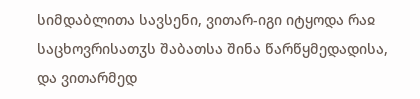სიმდაბლითა სავსენი, ვითარ-იგი იტყოდა რაჲ საცხოვრისათჳს შაბათსა შინა წარწყმედადისა, და ვითარმედ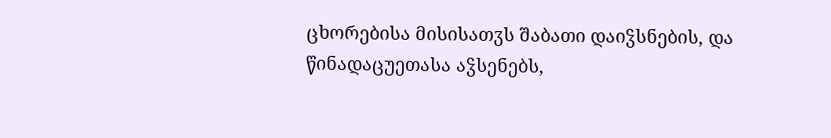ცხორებისა მისისათჳს შაბათი დაიჴსნების, და წინადაცუეთასა აჴსენებს,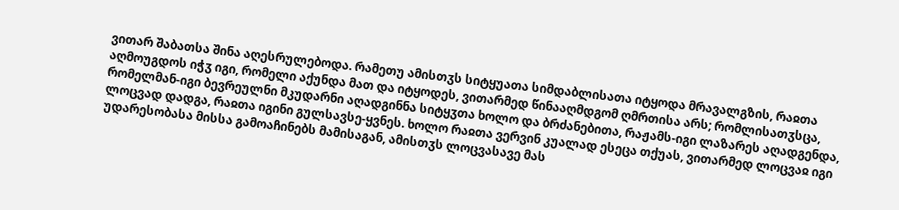ვითარ შაბათსა შინა აღესრულებოდა. რამეთუ ამისთჳს სიტყუათა სიმდაბლისათა იტყოდა მრავალგზის, რაჲთა აღმოუგდოს იჭჳ იგი, რომელი აქუნდა მათ და იტყოდეს, ვითარმედ წინააღმდგომ ღმრთისა არს; რომლისათჳსცა, რომელმან-იგი ბევრეულნი მკუდარნი აღადგინნა სიტყჳთა ხოლო და ბრძანებითა, რაჟამს-იგი ლაზარეს აღადგენდა, ლოცვად დადგა, რაჲთა იგინი გულსავსე-ყვნეს. ხოლო რაჲთა ვერვინ კუალად ესეცა თქუას, ვითარმედ ლოცვაჲ იგი უდარესობასა მისსა გამოაჩინებს მამისაგან, ამისთჳს ლოცვასავე მას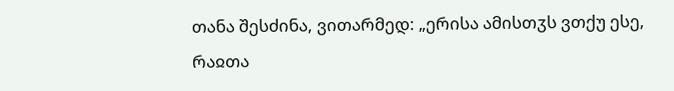თანა შესძინა, ვითარმედ: „ერისა ამისთჳს ვთქუ ესე, რაჲთა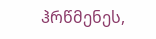ჰრწმენეს,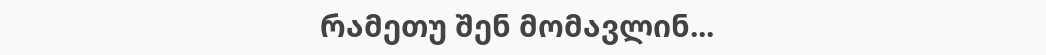რამეთუ შენ მომავლინ...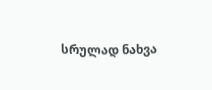სრულად ნახვა